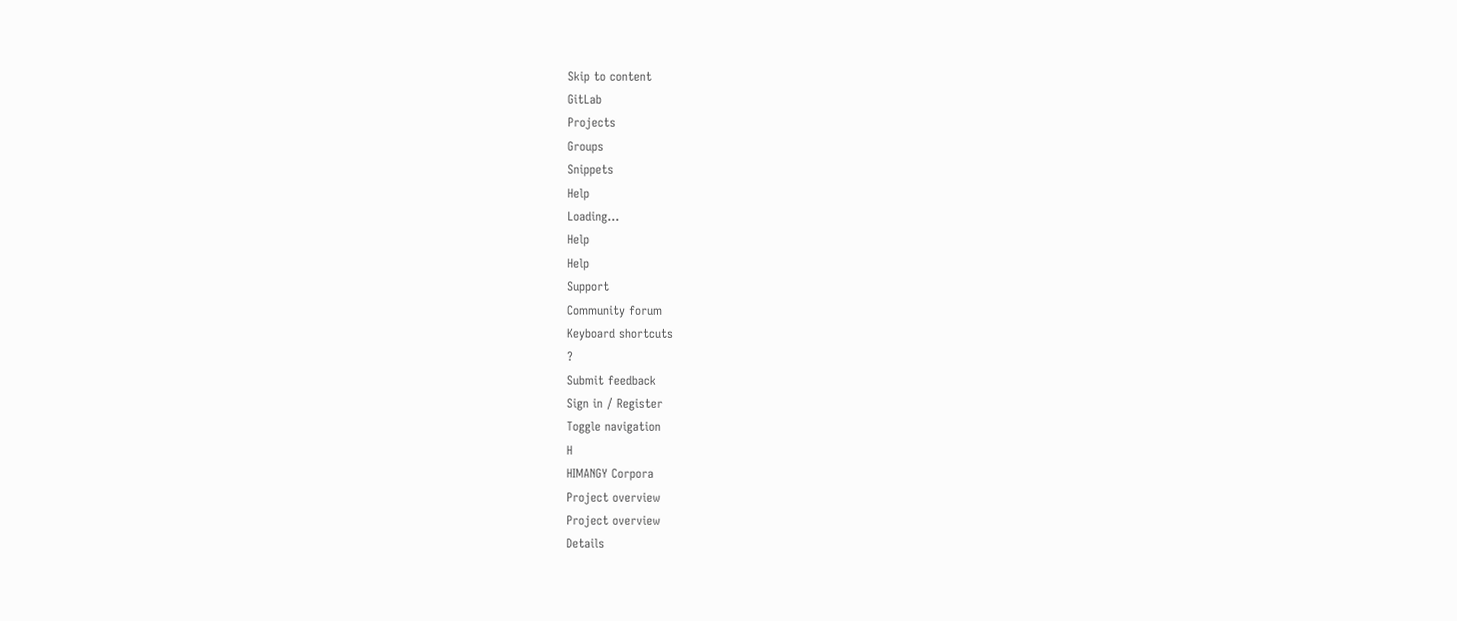Skip to content
GitLab
Projects
Groups
Snippets
Help
Loading...
Help
Help
Support
Community forum
Keyboard shortcuts
?
Submit feedback
Sign in / Register
Toggle navigation
H
HIMANGY Corpora
Project overview
Project overview
Details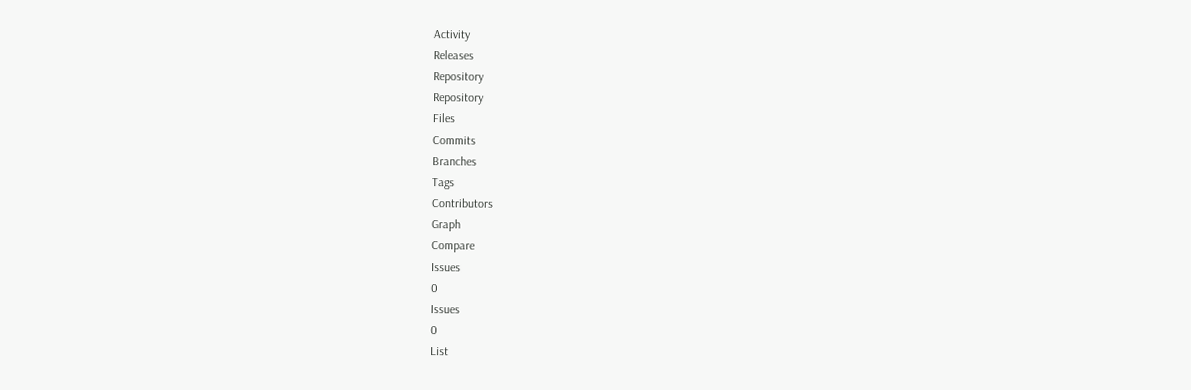Activity
Releases
Repository
Repository
Files
Commits
Branches
Tags
Contributors
Graph
Compare
Issues
0
Issues
0
List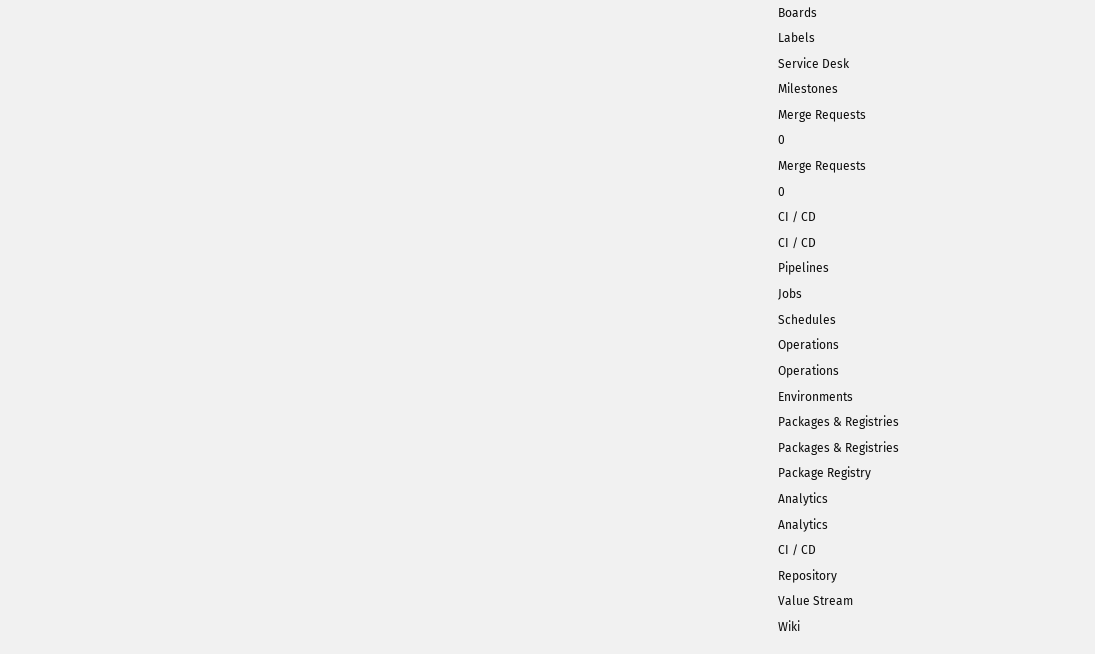Boards
Labels
Service Desk
Milestones
Merge Requests
0
Merge Requests
0
CI / CD
CI / CD
Pipelines
Jobs
Schedules
Operations
Operations
Environments
Packages & Registries
Packages & Registries
Package Registry
Analytics
Analytics
CI / CD
Repository
Value Stream
Wiki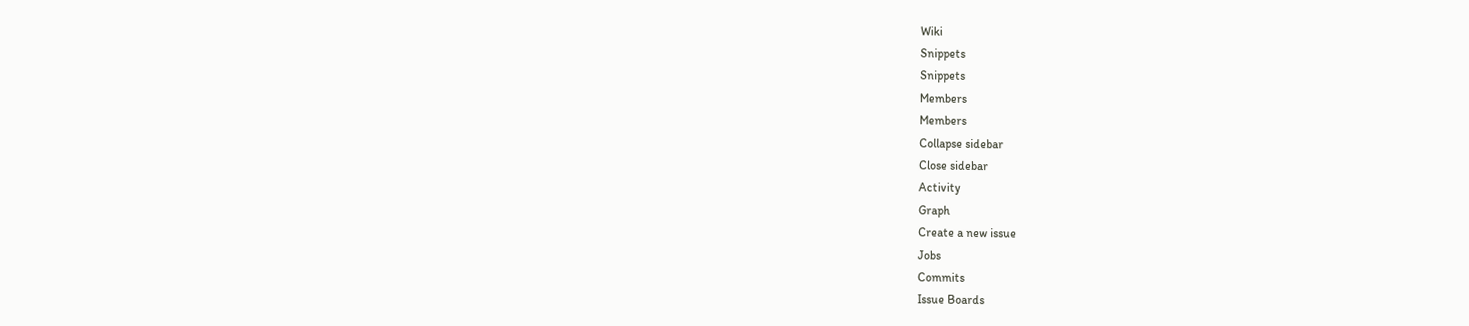Wiki
Snippets
Snippets
Members
Members
Collapse sidebar
Close sidebar
Activity
Graph
Create a new issue
Jobs
Commits
Issue Boards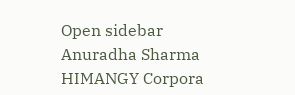Open sidebar
Anuradha Sharma
HIMANGY Corpora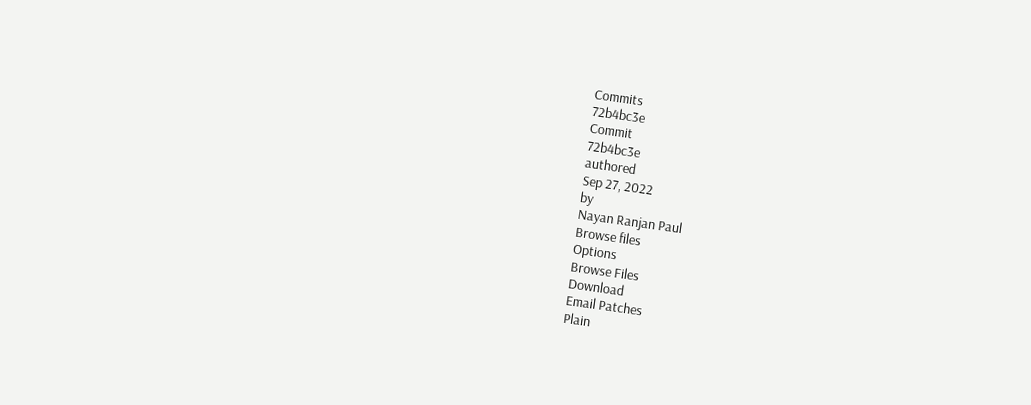Commits
72b4bc3e
Commit
72b4bc3e
authored
Sep 27, 2022
by
Nayan Ranjan Paul
Browse files
Options
Browse Files
Download
Email Patches
Plain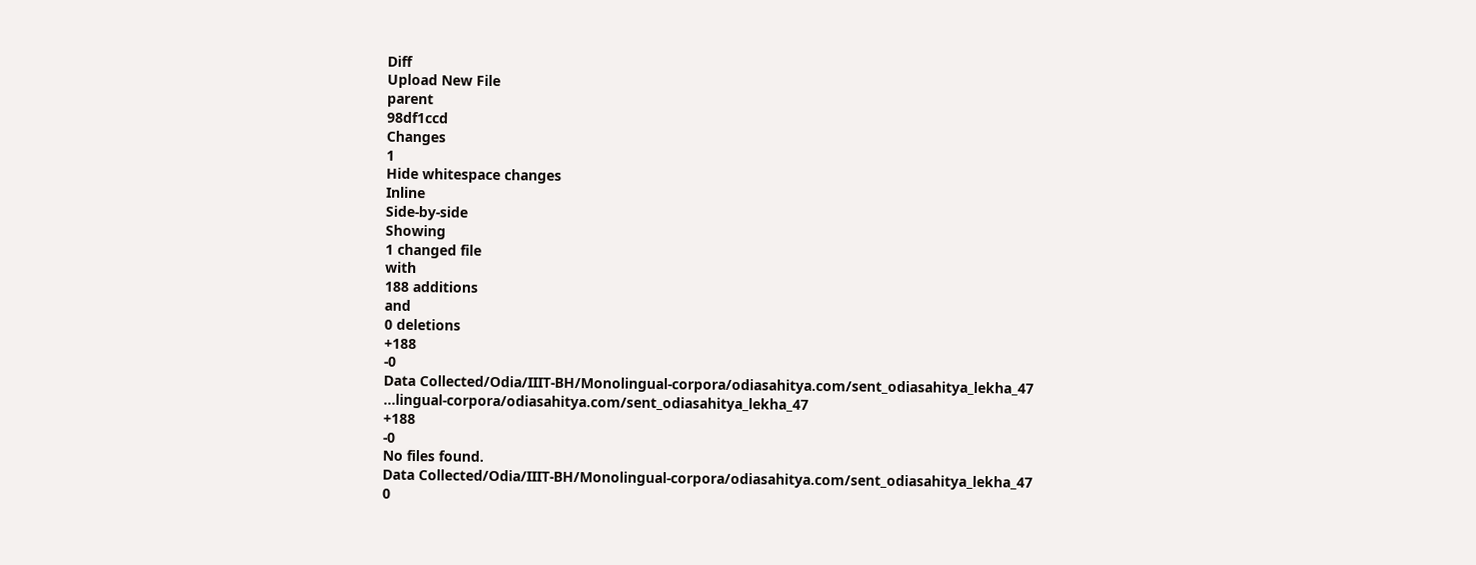Diff
Upload New File
parent
98df1ccd
Changes
1
Hide whitespace changes
Inline
Side-by-side
Showing
1 changed file
with
188 additions
and
0 deletions
+188
-0
Data Collected/Odia/IIIT-BH/Monolingual-corpora/odiasahitya.com/sent_odiasahitya_lekha_47
...lingual-corpora/odiasahitya.com/sent_odiasahitya_lekha_47
+188
-0
No files found.
Data Collected/Odia/IIIT-BH/Monolingual-corpora/odiasahitya.com/sent_odiasahitya_lekha_47
0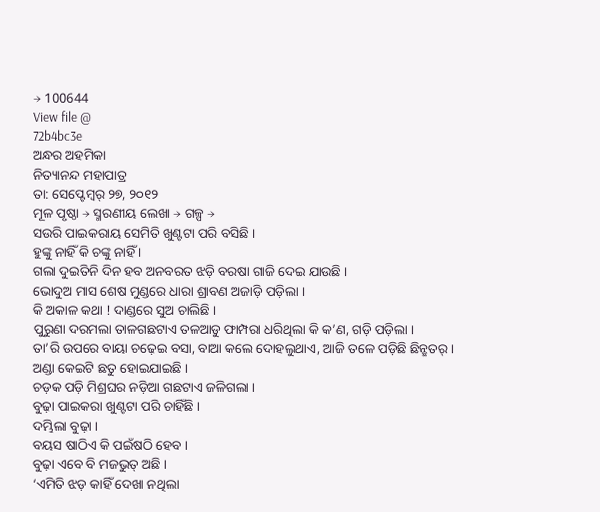→ 100644
View file @
72b4bc3e
ଅନ୍ଧର ଅହମିକା
ନିତ୍ୟାନନ୍ଦ ମହାପାତ୍ର
ତା: ସେପ୍ଟେମ୍ବର୍ ୨୭, ୨୦୧୨
ମୂଳ ପୃଷ୍ଠା → ସ୍ମରଣୀୟ ଲେଖା → ଗଳ୍ପ →
ସଉରି ପାଇକରାୟ ସେମିତି ଖୁଣ୍ଟଟା ପରି ବସିଛି ।
ହୁଙ୍କୁ ନାହିଁ କି ଚଙ୍କୁ ନାହିଁ ।
ଗଲା ଦୁଇତିନି ଦିନ ହବ ଅନବରତ ଝଡ଼ି ବରଷା ଗାଜି ଦେଇ ଯାଉଛି ।
ଭୋଦୁଅ ମାସ ଶେଷ ମୁଣ୍ଡରେ ଧାରା ଶ୍ରାବଣ ଅଜାଡ଼ି ପଡ଼ିଲା ।
କି ଅକାଳ କଥା ! ଦାଣ୍ଡରେ ସୁଅ ଚାଲିଛି ।
ପୁରୁଣା ଦରମଲା ତାଳଗଛଟାଏ ତଳଆଡୁ ଫାମ୍ପରା ଧରିଥିଲା କି କ’ଣ, ଗଡ଼ି ପଡ଼ିଲା ।
ତା’ରି ଉପରେ ବାୟା ଚଢ଼େଇ ବସା, ବାଆ କଲେ ଦୋହଲୁଥାଏ, ଆଜି ତଳେ ପଡ଼ିଛି ଛିନ୍ଛତର୍ ।
ଅଣ୍ଡା କେଇଟି ଛତୁ ହୋଇଯାଇଛି ।
ଚଡ଼କ ପଡ଼ି ମିଶ୍ରଘର ନଡ଼ିଆ ଗଛଟାଏ ଜଳିଗଲା ।
ବୁଢ଼ା ପାଇକରା ଖୁଣ୍ଟଟା ପରି ଚାହିଁଛି ।
ଦମ୍ଭିଲା ବୁଢ଼ା ।
ବୟସ ଷାଠିଏ କି ପଇଁଷଠି ହେବ ।
ବୁଢ଼ା ଏବେ ବି ମଜଭୁତ୍ ଅଛି ।
‘ଏମିତି ଝଡ଼ କାହିଁ ଦେଖା ନଥିଲା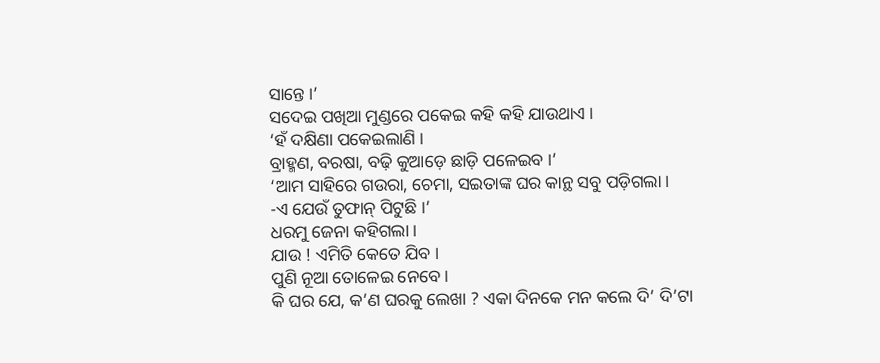ସାନ୍ତେ ।’
ସଦେଇ ପଖିଆ ମୁଣ୍ଡରେ ପକେଇ କହି କହି ଯାଉଥାଏ ।
‘ହଁ ଦକ୍ଷିଣା ପକେଇଲାଣି ।
ବ୍ରାହ୍ମଣ, ବରଷା, ବଢ଼ି କୁଆଡ଼େ ଛାଡ଼ି ପଳେଇବ ।’
‘ଆମ ସାହିରେ ଗଉରା, ଚେମା, ସଇତାଙ୍କ ଘର କାନ୍ଥ ସବୁ ପଡ଼ିଗଲା ।
-ଏ ଯେଉଁ ତୁଫାନ୍ ପିଟୁଛି ।’
ଧରମୁ ଜେନା କହିଗଲା ।
ଯାଉ ! ଏମିତି କେତେ ଯିବ ।
ପୁଣି ନୂଆ ତୋଳେଇ ନେବେ ।
କି ଘର ଯେ, କ’ଣ ଘରକୁ ଲେଖା ? ଏକା ଦିନକେ ମନ କଲେ ଦି’ ଦି’ଟା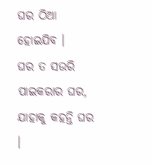ଘର ଠିଆ ହୋଇଯିବ ।
ଘର ତ ସଉରି ପାଇକରାର ଘର, ଯାହାକୁ କହନ୍ତି ଘର ।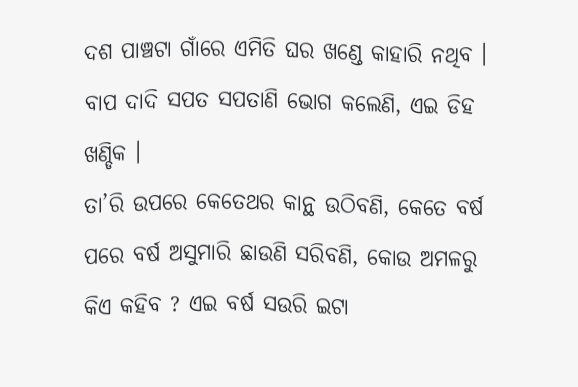ଦଶ ପାଞ୍ଚଟା ଗାଁରେ ଏମିତି ଘର ଖଣ୍ଡେ କାହାରି ନଥିବ ।
ବାପ ଦାଦି ସପତ ସପତାଣି ଭୋଗ କଲେଣି, ଏଇ ଡିହ ଖଣ୍ଡିକ ।
ତା’ରି ଉପରେ କେତେଥର କାନ୍ଥ ଉଠିବଣି, କେତେ ବର୍ଷ ପରେ ବର୍ଷ ଅସୁମାରି ଛାଉଣି ସରିବଣି, କୋଉ ଅମଳରୁ କିଏ କହିବ ? ଏଇ ବର୍ଷ ସଉରି ଇଟା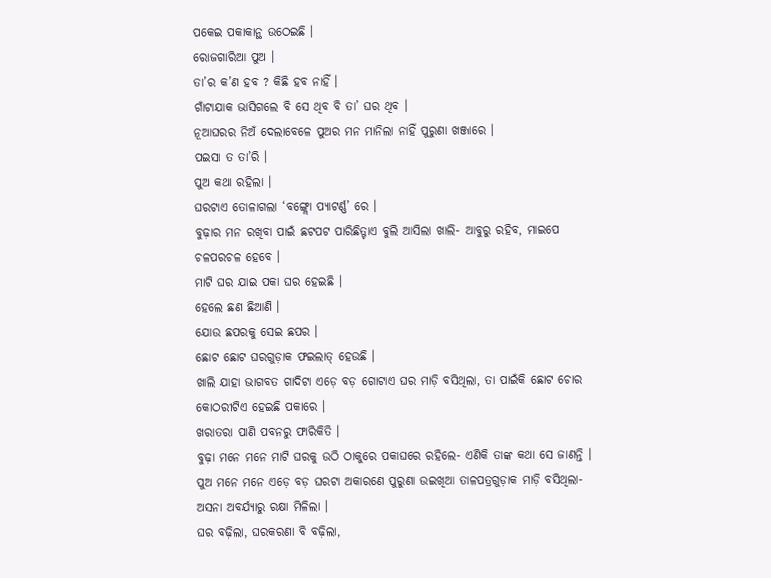ପକେଇ ପକାକାନ୍ଥ ଉଠେଇଛି ।
ରୋଜଗାରିଆ ପୁଅ ।
ତା’ର କ’ଣ ହବ ? କିଛି ହବ ନାହିଁ ।
ଗାଁଟାଯାକ ଭାସିଗଲେ ବି ସେ ଥିବ ବି ତା’ ଘର ଥିବ ।
ନୂଆଘରର ନିଅଁ ଦେଲାବେଳେ ପୁଅର ମନ ମାନିଲା ନାହିଁ ପୁରୁଣା ଖଞ୍ଜାରେ ।
ପଇସା ତ ତା’ରି ।
ପୁଅ କଥା ରହିଲା ।
ଘରଟାଏ ତୋଳାଗଲା ‘ବଙ୍ଗ୍ଲୋ ପ୍ୟାଟର୍ଣ୍ଣ’ ରେ ।
ବୁଢ଼ାର ମନ ରଖିବା ପାଇଁ ଛଟପଟ ପାରିଛିତ୍ଟାଏ ବୁଲି ଆସିଲା ଖାଲି- ଆବୁରୁ ରହିବ, ମାଇପେ ଚଳପରଚଳ ହେବେ ।
ମାଟି ଘର ଯାଇ ପକା ଘର ହେଇଛି ।
ହେଲେ ଛଣ ଛିଆଣି ।
ଯୋଉ ଛପରକୁ ସେଇ ଛପର ।
ଛୋଟ ଛୋଟ ଘରଗୁଡ଼ାକ ଫଇଲାତ୍ ହେଉଛି ।
ଖାଲି ଯାହା ଭାଗବତ ଗାଦିଟା ଏଡ଼େ ବଡ଼ ଗୋଟାଏ ଘର ମାଡ଼ି ବସିଥିଲା, ତା ପାଇଁକି ଛୋଟ ଚୋର କୋଠରୀଟିଏ ହେଇଛି ପକାରେ ।
ଖରାତରା ପାଣି ପବନରୁ ଫାରିକିତି ।
ବୁଢ଼ା ମନେ ମନେ ମାଟି ଘରକୁ ଉଠି ଠାକୁରେ ପକାଘରେ ରହିଲେ- ଏଣିକି ତାଙ୍କ କଥା ସେ ଜାଣନ୍ତି ।
ପୁଅ ମନେ ମନେ ଏଡ଼େ ବଡ଼ ଘରଟା ଅକାରଣେ ପୁରୁଣା ଉଇଖିଆ ତାଳପତ୍ରଗୁଡ଼ାକ ମାଡ଼ି ବସିଥିଲା- ଅସନା ଅବର୍ଯ୍ୟାରୁ ରକ୍ଷା ମିଳିଲା ।
ଘର ବଢ଼ିଲା, ଘରକରଣା ବି ବଢ଼ିଲା,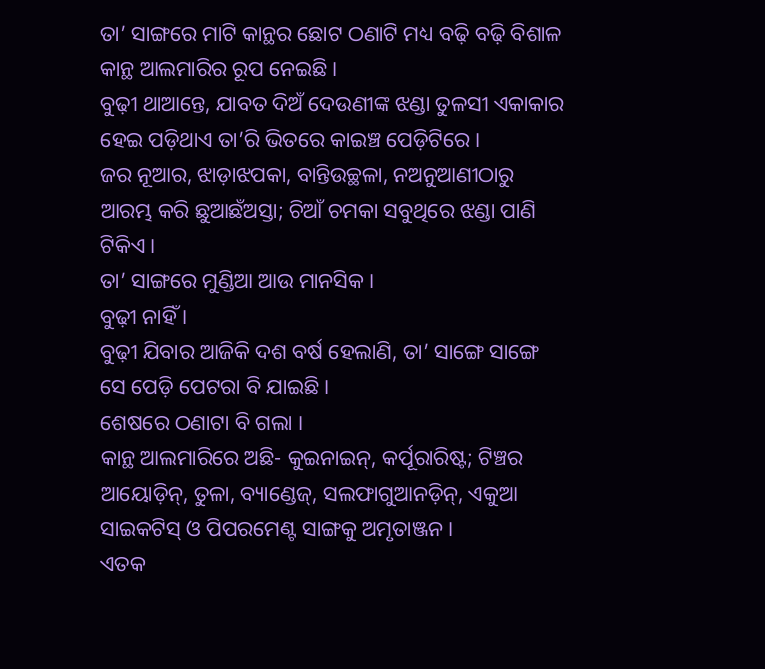ତା’ ସାଙ୍ଗରେ ମାଟି କାନ୍ଥର ଛୋଟ ଠଣାଟି ମଧ୍ୟ ବଢ଼ି ବଢ଼ି ବିଶାଳ କାନ୍ଥ ଆଲମାରିର ରୂପ ନେଇଛି ।
ବୁଢ଼ୀ ଥାଆନ୍ତେ, ଯାବତ ଦିଅଁ ଦେଉଣୀଙ୍କ ଝଣ୍ଡା ତୁଳସୀ ଏକାକାର ହେଇ ପଡ଼ିଥାଏ ତା’ରି ଭିତରେ କାଇଞ୍ଚ ପେଡ଼ିଟିରେ ।
ଜର ନୂଆର, ଝାଡ଼ାଝପକା, ବାନ୍ତିଉଚ୍ଛଳା, ନଅନୁଆଣୀଠାରୁ ଆରମ୍ଭ କରି ଛୁଆଛଁଅସ୍ତା; ଚିଆଁ ଚମକା ସବୁଥିରେ ଝଣ୍ଡା ପାଣି ଟିକିଏ ।
ତା’ ସାଙ୍ଗରେ ମୁଣ୍ଡିଆ ଆଉ ମାନସିକ ।
ବୁଢ଼ୀ ନାହିଁ ।
ବୁଢ଼ୀ ଯିବାର ଆଜିକି ଦଶ ବର୍ଷ ହେଲାଣି, ତା’ ସାଙ୍ଗେ ସାଙ୍ଗେ ସେ ପେଡ଼ି ପେଟରା ବି ଯାଇଛି ।
ଶେଷରେ ଠଣାଟା ବି ଗଲା ।
କାନ୍ଥ ଆଲମାରିରେ ଅଛି- କୁଇନାଇନ୍, କର୍ପୂରାରିଷ୍ଟ; ଟିଞ୍ଚର ଆୟୋଡ଼ିନ୍, ତୁଳା, ବ୍ୟାଣ୍ଡେଜ୍, ସଲଫାଗୁଆନଡ଼ିନ୍, ଏକୁଆ ସାଇକଟିସ୍ ଓ ପିପରମେଣ୍ଟ ସାଙ୍ଗକୁ ଅମୃତାଞ୍ଜନ ।
ଏତକ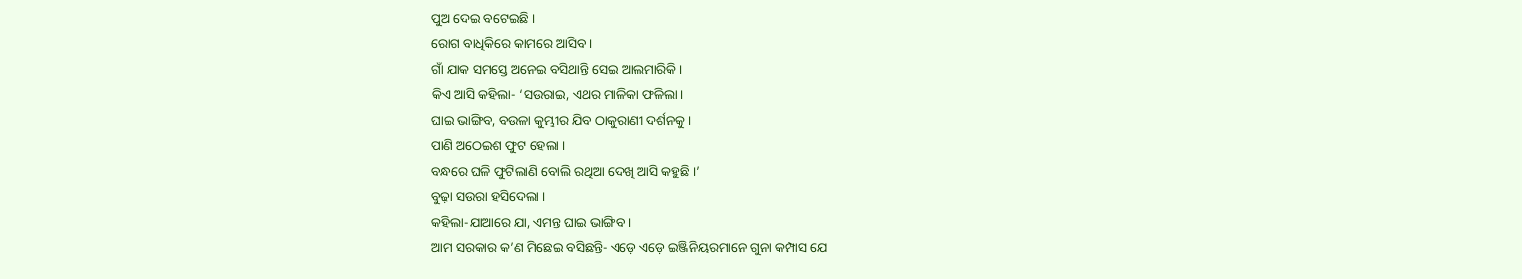ପୁଅ ଦେଇ ବଟେଇଛି ।
ରୋଗ ବାଧିକିରେ କାମରେ ଆସିବ ।
ଗାଁ ଯାକ ସମସ୍ତେ ଅନେଇ ବସିଥାନ୍ତି ସେଇ ଆଲମାରିକି ।
କିଏ ଆସି କହିଲା- ‘ସଉରାଇ, ଏଥର ମାଳିକା ଫଳିଲା ।
ଘାଇ ଭାଙ୍ଗିବ, ବଉଳା କୁମ୍ଭୀର ଯିବ ଠାକୁରାଣୀ ଦର୍ଶନକୁ ।
ପାଣି ଅଠେଇଶ ଫୁଟ ହେଲା ।
ବନ୍ଧରେ ଘଳି ଫୁଟିଲାଣି ବୋଲି ରଥିଆ ଦେଖି ଆସି କହୁଛି ।’
ବୁଢ଼ା ସଉରା ହସିଦେଲା ।
କହିଲା-ଯାଆରେ ଯା, ଏମନ୍ତ ଘାଇ ଭାଙ୍ଗିବ ।
ଆମ ସରକାର କ’ଣ ମିଛେଇ ବସିଛନ୍ତି- ଏଡ଼େ ଏଡ଼େ ଇଞ୍ଜିନିୟରମାନେ ଗୁନା କମ୍ପାସ ଯେ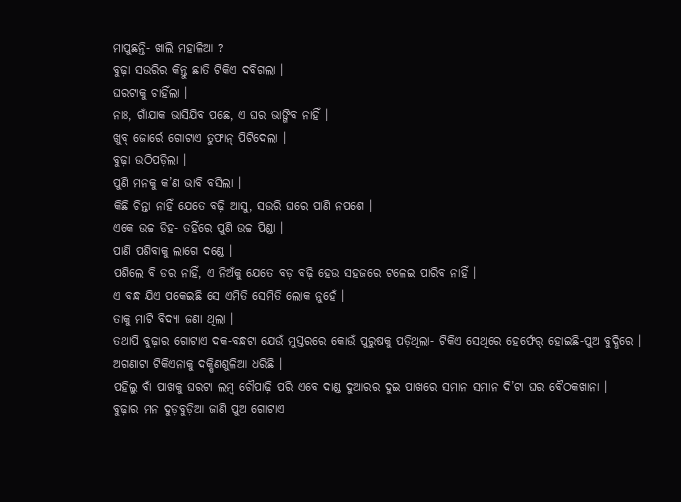ମାପୁଛନ୍ତି- ଖାଲି ମହାଳିଆ ?
ବୁଢ଼ା ସଉରିର କିନ୍ତୁ ଛାତି ଟିକିଏ ଦବିଗଲା ।
ଘରଟାକୁ ଚାହିଁଲା ।
ନାଃ, ଗାଁଯାକ ଭାସିଯିବ ପଛେ, ଏ ଘର ଭାଙ୍ଗିବ ନାହିଁ ।
ଖୁବ୍ ଜୋର୍ରେ ଗୋଟାଏ ତୁଫାନ୍ ପିଟିଦେଲା ।
ବୁଢ଼ା ଉଠିପଡ଼ିଲା ।
ପୁଣି ମନକୁ କ’ଣ ଭାବି ବସିଲା ।
କିଛି ଚିନ୍ତା ନାହିଁ ଯେତେ ବଢ଼ି ଆସୁ, ସଉରି ଘରେ ପାଣି ନପଶେ ।
ଏକେ ଉଚ୍ଚ ଡିହ- ତହିଁରେ ପୁଣି ଉଚ୍ଚ ପିଣ୍ଡା ।
ପାଣି ପଶିବାକୁ ଲାଗେ ଦଣ୍ଡେ ।
ପଶିଲେ ବି ଡର ନାହିଁ, ଏ ନିଅଁକୁ ଯେତେ ବଡ଼ ବଢ଼ି ହେଉ ସହଜରେ ଟଳେଇ ପାରିବ ନାହିଁ ।
ଏ ବନ୍ଧ ଯିଏ ପକେଇଛି ସେ ଏମିତି ସେମିତି ଲୋକ ନୁହେଁ ।
ତାକୁ ମାଟି ବିଦ୍ୟା ଜଣା ଥିଲା ।
ତଥାପି ବୁଢ଼ାର ଗୋଟାଏ ଦକ-ବନ୍ଧଟା ଯେଉଁ ମୁସ୍ତରରେ କୋଉଁ ପୁରୁଷକୁ ପଡ଼ିଥିଲା- ଟିକିଏ ସେଥିରେ ହେର୍ଫେର୍ ହୋଇଛି-ପୁଅ ବୁଦ୍ଧିରେ ।
ଅଗଣାଟା ଟିକିଏନାକୁ ଦକ୍ଷିଣଶୁଳିଆ ଧରିଛି ।
ପହିଲୁ ବାଁ ପାଖକୁ ଘରଟା ଲମ୍ବ ଚୌପାଢ଼ି ପରି ଏବେ ଦାଣ୍ଡ ଦୁଆରର ଦୁଇ ପାଖରେ ସମାନ ସମାନ ଦି’ଟା ଘର ବୈଠକଖାନା ।
ବୁଢ଼ାର ମନ ଦୁଡ଼ବୁଡ଼ିଆ ଜାଣି ପୁଅ ଗୋଟାଏ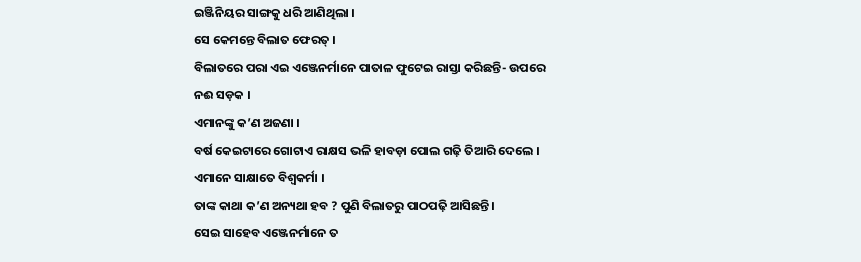ଇଞ୍ଜିନିୟର ସାଙ୍ଗକୁ ଧରି ଆଣିଥିଲା ।
ସେ କେମନ୍ତେ ବିଲାତ ଫେରତ୍ ।
ବିଲାତରେ ପରା ଏଇ ଏଞ୍ଜେନର୍ମାନେ ପାତାଳ ଫୁଟେଇ ରାସ୍ତା କରିଛନ୍ତି- ଉପରେ ନଈ ସଡ଼କ ।
ଏମାନଙ୍କୁ କ’ଣ ଅଜଣା ।
ବର୍ଷ କେଇଟାରେ ଗୋଟାଏ ରାକ୍ଷସ ଭଳି ହାବଡ଼ା ପୋଲ ଗଢ଼ି ତିଆରି ଦେଲେ ।
ଏମାନେ ସାକ୍ଷାତେ ବିଶ୍ବକର୍ମା ।
ତାଙ୍କ କାଥା କ’ଣ ଅନ୍ୟଥା ହବ ? ପୁଣି ବିଲାତରୁ ପାଠପଢ଼ି ଆସିଛନ୍ତି ।
ସେଇ ସାହେବ ଏଞ୍ଜେନର୍ମାନେ ତ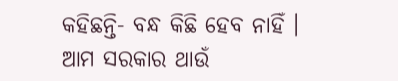କହିଛନ୍ତି- ବନ୍ଧ କିଛି ହେବ ନାହିଁ ।
ଆମ ସରକାର ଥାଉଁ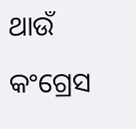ଥାଉଁ କଂଗ୍ରେସ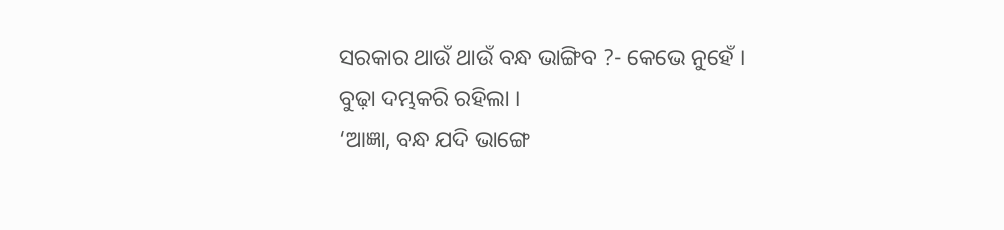ସରକାର ଥାଉଁ ଥାଉଁ ବନ୍ଧ ଭାଙ୍ଗିବ ?- କେଭେ ନୁହେଁ ।
ବୁଢ଼ା ଦମ୍ଭକରି ରହିଲା ।
‘ଆଜ୍ଞା, ବନ୍ଧ ଯଦି ଭାଙ୍ଗେ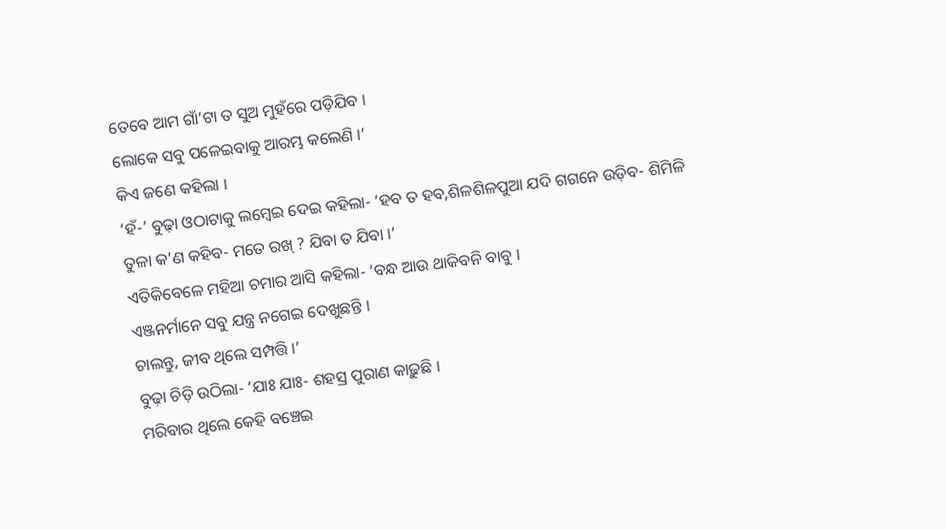ତେବେ ଆମ ଗାଁ’ଟା ତ ସୁଅ ମୁହଁରେ ପଡ଼ିଯିବ ।
ଲୋକେ ସବୁ ପଳେଇବାକୁ ଆରମ୍ଭ କଲେଣି ।’
କିଏ ଜଣେ କହିଲା ।
‘ହଁ-’ ବୁଢ଼ା ଓଠାଟାକୁ ଲମ୍ବେଇ ଦେଇ କହିଲା- ‘ହବ ତ ହବ,ଶିଳଶିଳପୁଆ ଯଦି ଗଗନେ ଉଡ଼ିବ- ଶିମିଳି ତୁଳା କ’ଣ କହିବ- ମତେ ରଖ୍ ? ଯିବା ତ ଯିବା ।’
ଏତିକିବେଳେ ମହିଆ ଚମାର ଆସି କହିଲା- ‘ବନ୍ଧ ଆଉ ଥାକିବନି ବାବୁ ।
ଏଞ୍ଜନର୍ମାନେ ସବୁ ଯନ୍ତ୍ର ନଗେଇ ଦେଖୁଛନ୍ତି ।
ଚାଲନ୍ତୁ, ଜୀବ ଥିଲେ ସମ୍ପତ୍ତି ।’
ବୁଢ଼ା ଚିଡ଼ି ଉଠିଲା- ‘ଯାଃ ଯାଃ- ଶହସ୍ର ପୁରାଣ କାଢ଼ୁଛି ।
ମରିବାର ଥିଲେ କେହି ବଞ୍ଚେଇ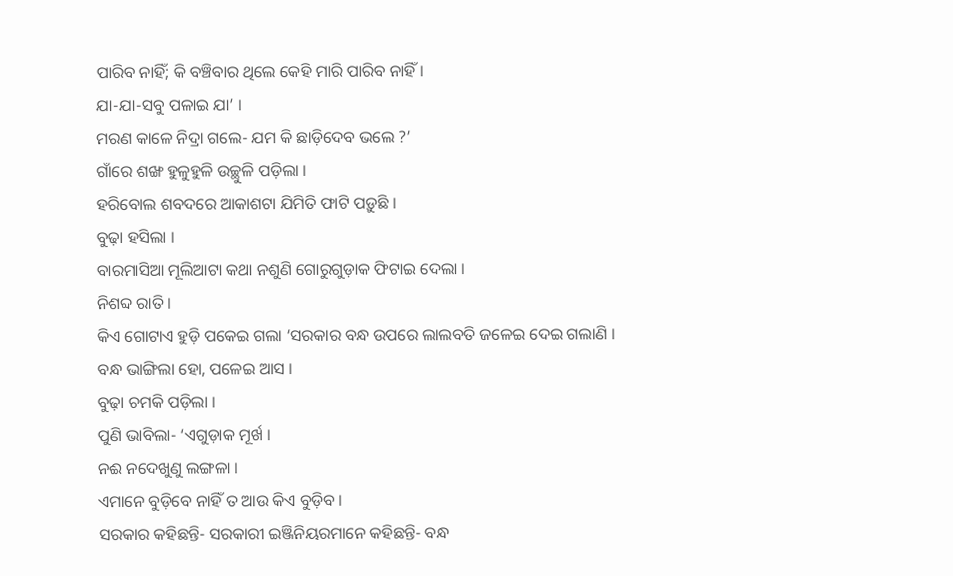ପାରିବ ନାହିଁ; କି ବଞ୍ଚିବାର ଥିଲେ କେହି ମାରି ପାରିବ ନାହିଁ ।
ଯା-ଯା-ସବୁ ପଳାଇ ଯା’ ।
ମରଣ କାଳେ ନିଦ୍ରା ଗଲେ- ଯମ କି ଛାଡ଼ିଦେବ ଭଲେ ?’
ଗାଁରେ ଶଙ୍ଖ ହୁଳୁହୁଳି ଉଚ୍ଛୁଳି ପଡ଼ିଲା ।
ହରିବୋଲ ଶବଦରେ ଆକାଶଟା ଯିମିତି ଫାଟି ପଡ଼ୁଛି ।
ବୁଢ଼ା ହସିଲା ।
ବାରମାସିଆ ମୂଲିଆଟା କଥା ନଶୁଣି ଗୋରୁଗୁଡ଼ାକ ଫିଟାଇ ଦେଲା ।
ନିଶବ୍ଦ ରାତି ।
କିଏ ଗୋଟାଏ ହୁଡ଼ି ପକେଇ ଗଲା ‘ସରକାର ବନ୍ଧ ଉପରେ ଲାଲବତି ଜଳେଇ ଦେଇ ଗଲାଣି ।
ବନ୍ଧ ଭାଙ୍ଗିଲା ହୋ, ପଳେଇ ଆସ ।
ବୁଢ଼ା ଚମକି ପଡ଼ିଲା ।
ପୁଣି ଭାବିଲା- ‘ଏଗୁଡ଼ାକ ମୂର୍ଖ ।
ନଈ ନଦେଖୁଣୁ ଲଙ୍ଗଳା ।
ଏମାନେ ବୁଡ଼ିବେ ନାହିଁ ତ ଆଉ କିଏ ବୁଡ଼ିବ ।
ସରକାର କହିଛନ୍ତି- ସରକାରୀ ଇଞ୍ଜିନିୟରମାନେ କହିଛନ୍ତି- ବନ୍ଧ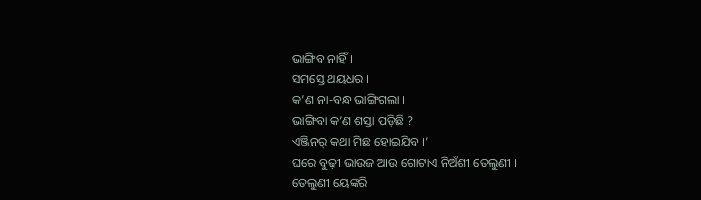ଭାଙ୍ଗିବ ନାହିଁ ।
ସମସ୍ତେ ଥୟଧର ।
କ’ଣ ନା-ବନ୍ଧ ଭାଙ୍ଗିଗଲା ।
ଭାଙ୍ଗିବା କ’ଣ ଶସ୍ତା ପଡ଼ିଛି ?
ଏଞ୍ଜିନର୍ କଥା ମିଛ ହୋଇଯିବ ।’
ଘରେ ବୁଢ଼ୀ ଭାଉଜ ଆଉ ଗୋଟାଏ ନିଅଁଶୀ ତେଲୁଣୀ ।
ତେଲୁଣୀ ୟେଙ୍କରି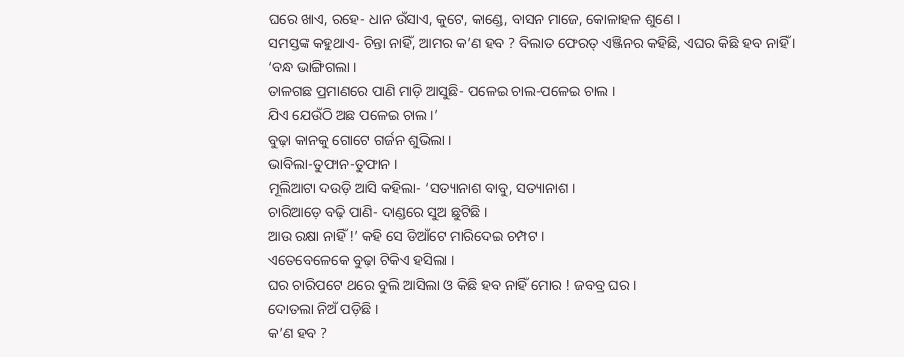ଘରେ ଖାଏ, ରହେ- ଧାନ ଉଁସାଏ, କୁଟେ, କାଣ୍ଡେ, ବାସନ ମାଜେ, କୋଳାହଳ ଶୁଣେ ।
ସମସ୍ତଙ୍କ କହୁଥାଏ- ଚିନ୍ତା ନାହିଁ, ଆମର କ’ଣ ହବ ? ବିଲାତ ଫେରତ୍ ଏଞ୍ଜିନର କହିଛି, ଏଘର କିଛି ହବ ନାହିଁ ।
‘ବନ୍ଧ ଭାଙ୍ଗିଗଲା ।
ତାଳଗଛ ପ୍ରମାଣରେ ପାଣି ମାଡ଼ି ଆସୁଛି- ପଳେଇ ଚାଲ-ପଳେଇ ଚାଲ ।
ଯିଏ ଯେଉଁଠି ଅଛ ପଳେଇ ଚାଲ ।’
ବୁଢ଼ା କାନକୁ ଗୋଟେ ଗର୍ଜନ ଶୁଭିଲା ।
ଭାବିଲା-ତୁଫାନ-ତୁଫାନ ।
ମୂଲିଆଟା ଦଉଡ଼ି ଆସି କହିଲା- ‘ସତ୍ୟାନାଶ ବାବୁ, ସତ୍ୟାନାଶ ।
ଚାରିଆଡ଼େ ବଢ଼ି ପାଣି- ଦାଣ୍ଡରେ ସୁଅ ଛୁଟିଛି ।
ଆଉ ରକ୍ଷା ନାହିଁ !’ କହି ସେ ଡିଆଁଟେ ମାରିଦେଇ ଚମ୍ପଟ ।
ଏତେବେଳେକେ ବୁଢ଼ା ଟିକିଏ ହସିଲା ।
ଘର ଚାରିପଟେ ଥରେ ବୁଲି ଆସିଲା ଓ କିଛି ହବ ନାହିଁ ମୋର ! ଜବବ୍ର ଘର ।
ଦୋତଲା ନିଅଁ ପଡ଼ିଛି ।
କ’ଣ ହବ ?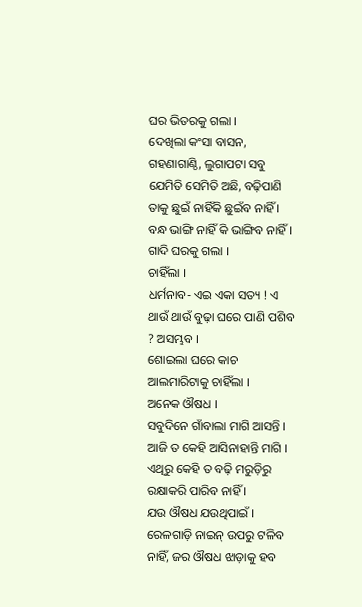ଘର ଭିତରକୁ ଗଲା ।
ଦେଖିଲା କଂସା ବାସନ, ଗହଣାଗାଣ୍ଠି, ଲୁଗାପଟା ସବୁ ଯେମିତି ସେମିତି ଅଛି, ବଢ଼ିପାଣି ତାକୁ ଛୁଇଁ ନାହିଁକି ଛୁଇଁବ ନାହିଁ ।
ବନ୍ଧ ଭାଙ୍ଗି ନାହିଁ କି ଭାଙ୍ଗିବ ନାହିଁ ।
ଗାଦି ଘରକୁ ଗଲା ।
ଚାହିଁଲା ।
ଧର୍ମନାବ- ଏଇ ଏକା ସତ୍ୟ ! ଏ ଥାଉଁ ଥାଉଁ ବୁଢ଼ା ଘରେ ପାଣି ପଶିବ ? ଅସମ୍ଭବ ।
ଶୋଇଲା ଘରେ କାଚ ଆଲମାରିଟାକୁ ଚାହିଁଲା ।
ଅନେକ ଔଷଧ ।
ସବୁଦିନେ ଗାଁବାଲା ମାଗି ଆସନ୍ତି ।
ଆଜି ତ କେହି ଆସିନାହାନ୍ତି ମାଗି ।
ଏଥିରୁ କେହି ତ ବଢ଼ି ମରୁଡ଼ିରୁ ରକ୍ଷାକରି ପାରିବ ନାହିଁ ।
ଯଉ ଔଷଧ ଯଉଥିପାଇଁ ।
ରେଳଗାଡ଼ି ନାଇନ୍ ଉପରୁ ଟଳିବ ନାହିଁ, ଜର ଔଷଧ ଝାଡ଼ାକୁ ହବ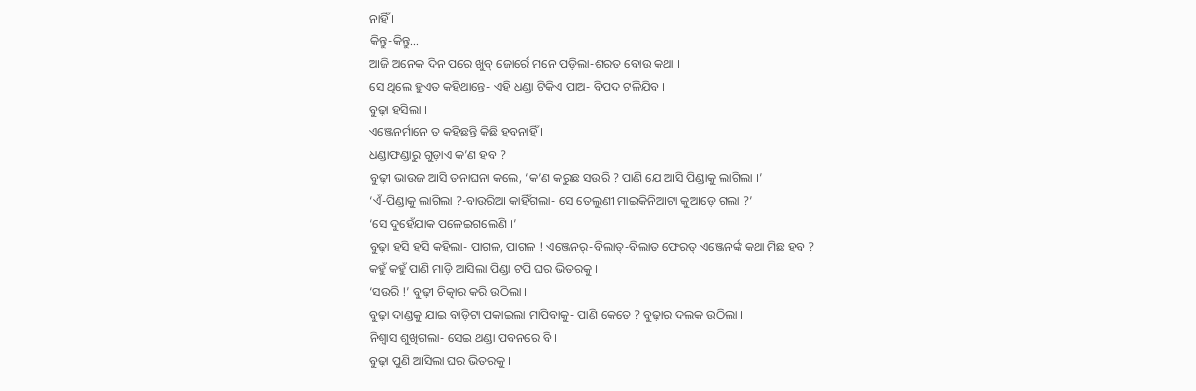ନାହିଁ ।
କିନ୍ତୁ-କିନ୍ତୁ…
ଆଜି ଅନେକ ଦିନ ପରେ ଖୁବ୍ ଜୋର୍ରେ ମନେ ପଡ଼ିଲା-ଶରତ ବୋଉ କଥା ।
ସେ ଥିଲେ ହୁଏତ କହିଥାନ୍ତେ- ଏହି ଧଣ୍ଡା ଟିକିଏ ପାଅ- ବିପଦ ଟଳିଯିବ ।
ବୁଢ଼ା ହସିଲା ।
ଏଞ୍ଜେନର୍ମାନେ ତ କହିଛନ୍ତି କିଛି ହବନାହିଁ ।
ଧଣ୍ଡାଫଣ୍ଡାରୁ ଗୁଡ଼ାଏ କ’ଣ ହବ ?
ବୁଢ଼ୀ ଭାଉଜ ଆସି ତନାଘନା କଲେ, ‘କ’ଣ କରୁଛ ସଉରି ? ପାଣି ଯେ ଆସି ପିଣ୍ଡାକୁ ଲାଗିଲା ।’
‘ଏଁ-ପିଣ୍ଡାକୁ ଲାଗିଲା ?-ବାଉରିଆ କାହିଁଗଲା- ସେ ତେଲୁଣୀ ମାଇକିନିଆଟା କୁଆଡ଼େ ଗଲା ?’
‘ସେ ଦୁହେଁଯାକ ପଳେଇଗଲେଣି ।’
ବୁଢ଼ା ହସି ହସି କହିଲା- ପାଗଳ, ପାଗଳ ! ଏଞ୍ଜେନର୍-ବିଲାତ୍-ବିଲାତ ଫେରତ୍ ଏଞ୍ଜେନର୍ଙ୍କ କଥା ମିଛ ହବ ?
କହୁଁ କହୁଁ ପାଣି ମାଡ଼ି ଆସିଲା ପିଣ୍ଡା ଟପି ଘର ଭିତରକୁ ।
‘ସଉରି !’ ବୁଢ଼ୀ ଚିତ୍କାର କରି ଉଠିଲା ।
ବୁଢ଼ା ଦାଣ୍ଡକୁ ଯାଇ ବାଡ଼ିଟା ପକାଇଲା ମାପିବାକୁ- ପାଣି କେତେ ? ବୁଢ଼ାର ଦଲକ ଉଠିଲା ।
ନିଶ୍ବାସ ଶୁଖିଗଲା- ସେଇ ଥଣ୍ଡା ପବନରେ ବି ।
ବୁଢ଼ା ପୁଣି ଆସିଲା ଘର ଭିତରକୁ ।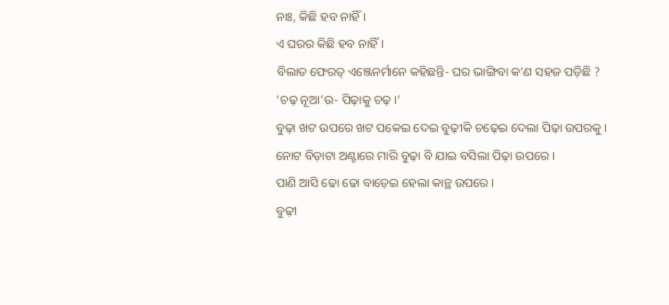ନାଃ, କିଛି ହବ ନାହିଁ ।
ଏ ଘରର କିଛି ହବ ନାହିଁ ।
ବିଲାତ ଫେରତ୍ ଏଞ୍ଜେନର୍ମାନେ କହିଛନ୍ତି- ଘର ଭାଙ୍ଗିବା କ’ଣ ସହଜ ପଡ଼ିଛି ?
‘ଚଢ଼ ନୂଆ’ଉ- ପିଢ଼ାକୁ ଚଢ଼ ।’
ବୁଢ଼ା ଖଟ ଉପରେ ଖଟ ପକେଇ ଦେଇ ବୁଢ଼ୀକି ଚଢ଼େଇ ଦେଲା ପିଢ଼ା ଉପରକୁ ।
ନୋଟ ବିଡ଼ାଟା ଅଣ୍ଟାରେ ମାରି ବୁଢ଼ା ବି ଯାଇ ବସିଲା ପିଢ଼ା ଉପରେ ।
ପାଣି ଆସି ଢୋ ଢୋ ବାଡ଼େଇ ହେଲା କାନ୍ଥ ଉପରେ ।
ବୁଢ଼ୀ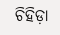ଚିହିଡ଼ା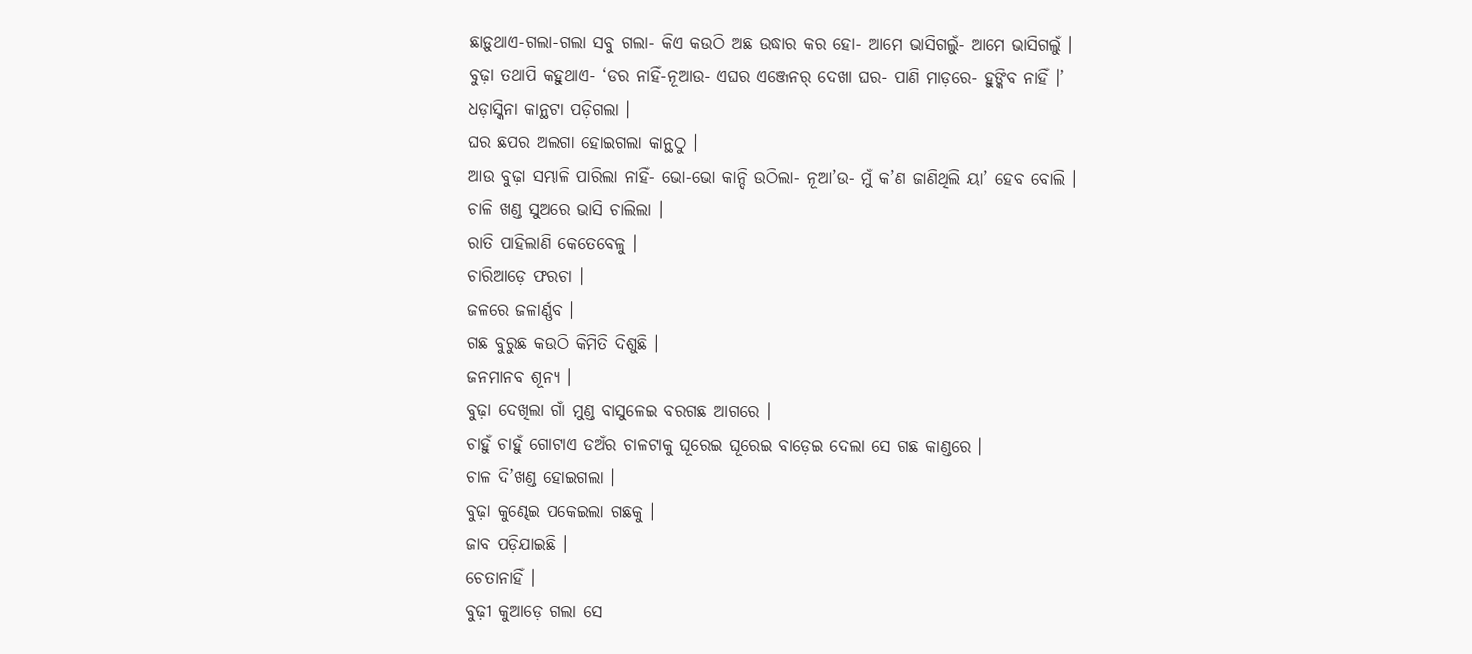ଛାଡ଼ୁଥାଏ-ଗଲା-ଗଲା ସବୁ ଗଲା- କିଏ କଉଠି ଅଛ ଉଦ୍ଧାର କର ହୋ- ଆମେ ଭାସିଗଲୁଁ- ଆମେ ଭାସିଗଲୁଁ ।
ବୁଢ଼ା ତଥାପି କହୁଥାଏ- ‘ଡର ନାହିଁ-ନୂଆଉ- ଏଘର ଏଞ୍ଜେନର୍ ଦେଖା ଘର- ପାଣି ମାଡ଼ରେ- ହୁଙ୍କିବ ନାହିଁ ।’
ଧଡ଼ାସ୍କିନା କାନ୍ଥଟା ପଡ଼ିଗଲା ।
ଘର ଛପର ଅଲଗା ହୋଇଗଲା କାନ୍ଥଠୁ ।
ଆଉ ବୁଢ଼ା ସମ୍ଭାଳି ପାରିଲା ନାହିଁ- ଭୋ-ଭୋ କାନ୍ଦି ଉଠିଲା- ନୂଆ’ଉ- ମୁଁ କ’ଣ ଜାଣିଥିଲି ୟା’ ହେବ ବୋଲି ।
ଚାଳି ଖଣ୍ଡ ସୁଅରେ ଭାସି ଚାଲିଲା ।
ରାତି ପାହିଲାଣି କେତେବେଳୁ ।
ଚାରିଆଡ଼େ ଫରଚା ।
ଜଳରେ ଜଳାର୍ଣ୍ଣବ ।
ଗଛ ବୁରୁଛ କଉଠି କିମିତି ଦିଶୁଛି ।
ଜନମାନବ ଶୂନ୍ୟ ।
ବୁଢ଼ା ଦେଖିଲା ଗାଁ ମୁଣ୍ଡ ବାସୁଳେଇ ବରଗଛ ଆଗରେ ।
ଚାହୁଁ ଚାହୁଁ ଗୋଟାଏ ଡଅଁର ଚାଳଟାକୁ ଘୂରେଇ ଘୂରେଇ ବାଡ଼େଇ ଦେଲା ସେ ଗଛ କାଣ୍ଡରେ ।
ଚାଳ ଦି’ଖଣ୍ଡ ହୋଇଗଲା ।
ବୁଢ଼ା କୁଣ୍ଢେଇ ପକେଇଲା ଗଛକୁ ।
ଜାବ ପଡ଼ିଯାଇଛି ।
ଚେତାନାହିଁ ।
ବୁଢ଼ୀ କୁଆଡ଼େ ଗଲା ସେ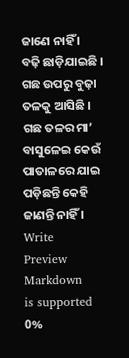ଜାଣେ ନାହିଁ ।
ବଢ଼ି ଛାଡ଼ିଯାଇଛି ।
ଗଛ ଉପରୁ ବୁଢ଼ା ତଳକୁ ଆସିଛି ।
ଗଛ ତଳର ମା’ ବାସୁଳେଇ କେଉଁ ପାତାଳରେ ଯାଇ ପଡ଼ିଛନ୍ତି କେହି ଜାଣନ୍ତି ନାହିଁ ।
Write
Preview
Markdown
is supported
0%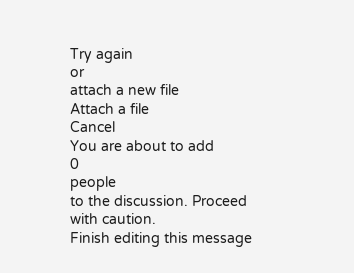Try again
or
attach a new file
Attach a file
Cancel
You are about to add
0
people
to the discussion. Proceed with caution.
Finish editing this message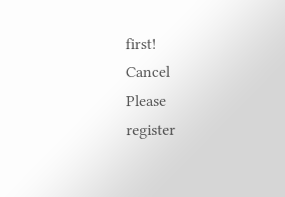first!
Cancel
Please
register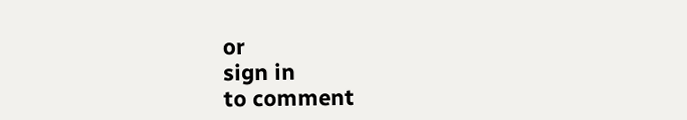or
sign in
to comment